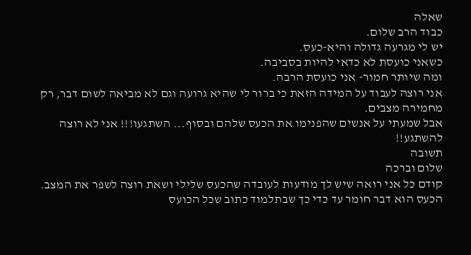שאלה
כבוד הרב שלום.
יש לי מגרעה גדולה והיא-כעס.
כשאני כועסת לא כדאי להיות בסביבה.
ומה שיותר חמור- אני כועסת הרבה.
אני רוצה לעבוד על המידה הזאת כי ברור לי שהיא גרועה וגם לא מביאה לשום דבר, רק מחמירה מצבים.
אבל שמעתי על אנשים שהפנימו את הכעס שלהם ובסוף... השתגעו!!! אני לא רוצה להשתגע!!
תשובה
שלום וברכה
קודם כל אני רואה שיש לך מודעות לעובדה שהכעס שלילי ושאת רוצה לשפר את המצב.
הכעס הוא דבר חומר עד כדי כך שבתלמוד כתוב שכל הכועס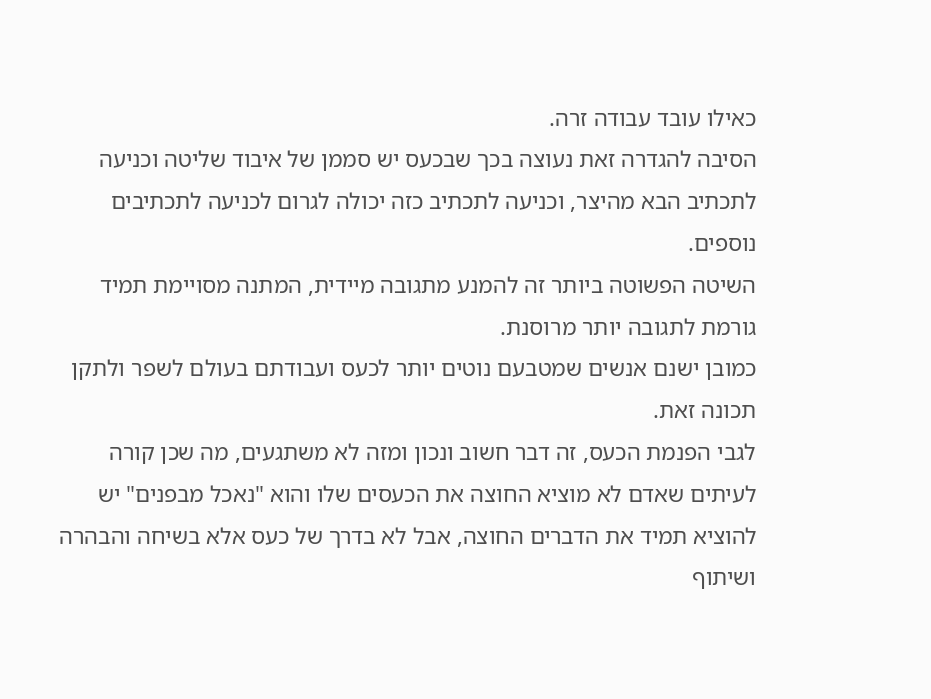כאילו עובד עבודה זרה.
הסיבה להגדרה זאת נעוצה בכך שבכעס יש סממן של איבוד שליטה וכניעה לתכתיב הבא מהיצר, וכניעה לתכתיב כזה יכולה לגרום לכניעה לתכתיבים נוספים.
השיטה הפשוטה ביותר זה להמנע מתגובה מיידית, המתנה מסויימת תמיד גורמת לתגובה יותר מרוסנת.
כמובן ישנם אנשים שמטבעם נוטים יותר לכעס ועבודתם בעולם לשפר ולתקן תכונה זאת.
לגבי הפנמת הכעס, זה דבר חשוב ונכון ומזה לא משתגעים, מה שכן קורה לעיתים שאדם לא מוציא החוצה את הכעסים שלו והוא "נאכל מבפנים" יש להוציא תמיד את הדברים החוצה, אבל לא בדרך של כעס אלא בשיחה והבהרה ושיתוף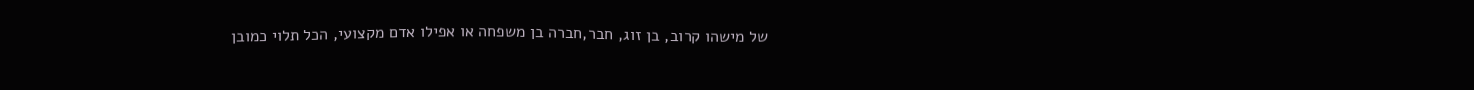של מישהו קרוב, בן זוג, חבר,חברה בן משפחה או אפילו אדם מקצועי, הכל תלוי כמובן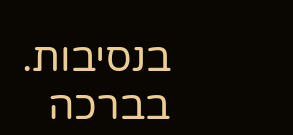בנסיבות.
בברכה